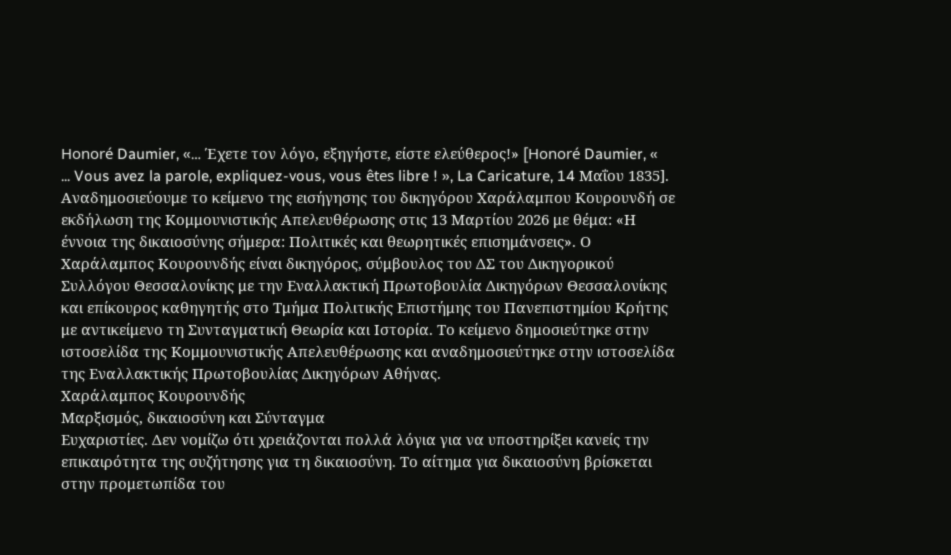Honoré Daumier, «… Έχετε τον λόγο, εξηγήστε, είστε ελεύθερος!» [Honoré Daumier, « ... Vous avez la parole, expliquez-vous, vous êtes libre ! », La Caricature, 14 Μαΐου 1835].
Αναδημοσιεύουμε το κείμενο της εισήγησης του δικηγόρου Χαράλαμπου Κουρουνδή σε εκδήλωση της Κομμουνιστικής Απελευθέρωσης στις 13 Μαρτίου 2026 με θέμα: «Η έννοια της δικαιοσύνης σήμερα: Πολιτικές και θεωρητικές επισημάνσεις». Ο Χαράλαμπος Κουρουνδής είναι δικηγόρος, σύμβουλος του ΔΣ του Δικηγορικού Συλλόγου Θεσσαλονίκης με την Εναλλακτική Πρωτοβουλία Δικηγόρων Θεσσαλονίκης και επίκουρος καθηγητής στο Τμήμα Πολιτικής Επιστήμης του Πανεπιστημίου Κρήτης με αντικείμενο τη Συνταγματική Θεωρία και Ιστορία. Το κείμενο δημοσιεύτηκε στην ιστοσελίδα της Κομμουνιστικής Απελευθέρωσης και αναδημοσιεύτηκε στην ιστοσελίδα της Εναλλακτικής Πρωτοβουλίας Δικηγόρων Αθήνας.
Χαράλαμπος Κουρουνδής
Μαρξισμός, δικαιοσύνη και Σύνταγμα
Ευχαριστίες. Δεν νομίζω ότι χρειάζονται πολλά λόγια για να υποστηρίξει κανείς την επικαιρότητα της συζήτησης για τη δικαιοσύνη. Το αίτημα για δικαιοσύνη βρίσκεται στην προμετωπίδα του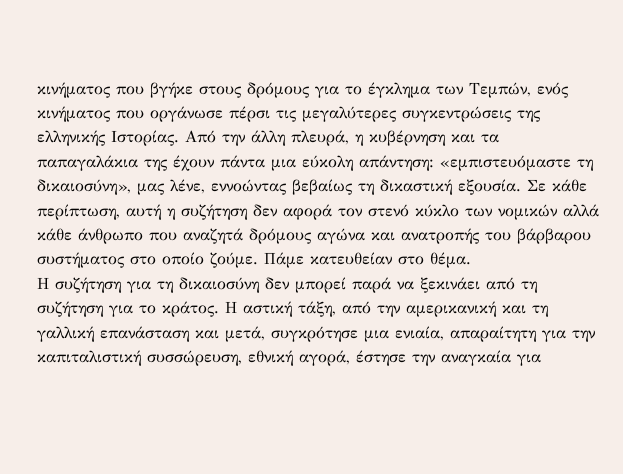κινήματος που βγήκε στους δρόμους για το έγκλημα των Τεμπών, ενός κινήματος που οργάνωσε πέρσι τις μεγαλύτερες συγκεντρώσεις της ελληνικής Ιστορίας. Από την άλλη πλευρά, η κυβέρνηση και τα παπαγαλάκια της έχουν πάντα μια εύκολη απάντηση: «εμπιστευόμαστε τη δικαιοσύνη», μας λένε, εννοώντας βεβαίως τη δικαστική εξουσία. Σε κάθε περίπτωση, αυτή η συζήτηση δεν αφορά τον στενό κύκλο των νομικών αλλά κάθε άνθρωπο που αναζητά δρόμους αγώνα και ανατροπής του βάρβαρου συστήματος στο οποίο ζούμε. Πάμε κατευθείαν στο θέμα.
Η συζήτηση για τη δικαιοσύνη δεν μπορεί παρά να ξεκινάει από τη συζήτηση για το κράτος. Η αστική τάξη, από την αμερικανική και τη γαλλική επανάσταση και μετά, συγκρότησε μια ενιαία, απαραίτητη για την καπιταλιστική συσσώρευση, εθνική αγορά, έστησε την αναγκαία για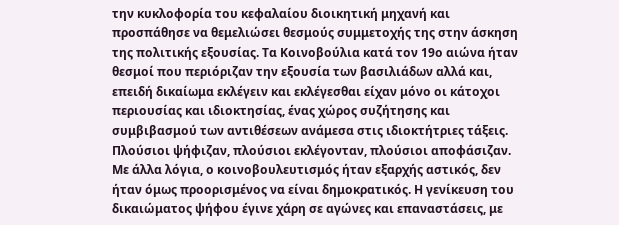την κυκλοφορία του κεφαλαίου διοικητική μηχανή και προσπάθησε να θεμελιώσει θεσμούς συμμετοχής της στην άσκηση της πολιτικής εξουσίας. Τα Κοινοβούλια κατά τον 19ο αιώνα ήταν θεσμοί που περιόριζαν την εξουσία των βασιλιάδων αλλά και, επειδή δικαίωμα εκλέγειν και εκλέγεσθαι είχαν μόνο οι κάτοχοι περιουσίας και ιδιοκτησίας, ένας χώρος συζήτησης και συμβιβασμού των αντιθέσεων ανάμεσα στις ιδιοκτήτριες τάξεις. Πλούσιοι ψήφιζαν, πλούσιοι εκλέγονταν, πλούσιοι αποφάσιζαν. Με άλλα λόγια, ο κοινοβουλευτισμός ήταν εξαρχής αστικός, δεν ήταν όμως προορισμένος να είναι δημοκρατικός. Η γενίκευση του δικαιώματος ψήφου έγινε χάρη σε αγώνες και επαναστάσεις, με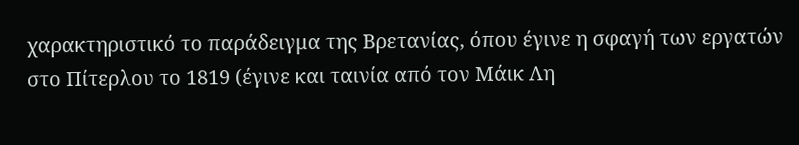χαρακτηριστικό το παράδειγμα της Βρετανίας, όπου έγινε η σφαγή των εργατών στο Πίτερλου το 1819 (έγινε και ταινία από τον Μάικ Λη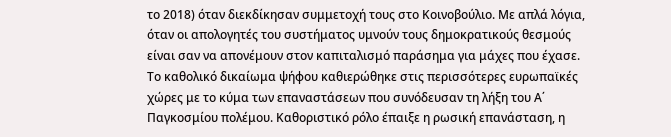το 2018) όταν διεκδίκησαν συμμετοχή τους στο Κοινοβούλιο. Με απλά λόγια, όταν οι απολογητές του συστήματος υμνούν τους δημοκρατικούς θεσμούς είναι σαν να απονέμουν στον καπιταλισμό παράσημα για μάχες που έχασε.
Το καθολικό δικαίωμα ψήφου καθιερώθηκε στις περισσότερες ευρωπαϊκές χώρες με το κύμα των επαναστάσεων που συνόδευσαν τη λήξη του Α΄ Παγκοσμίου πολέμου. Καθοριστικό ρόλο έπαιξε η ρωσική επανάσταση, η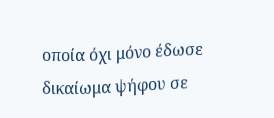οποία όχι μόνο έδωσε δικαίωμα ψήφου σε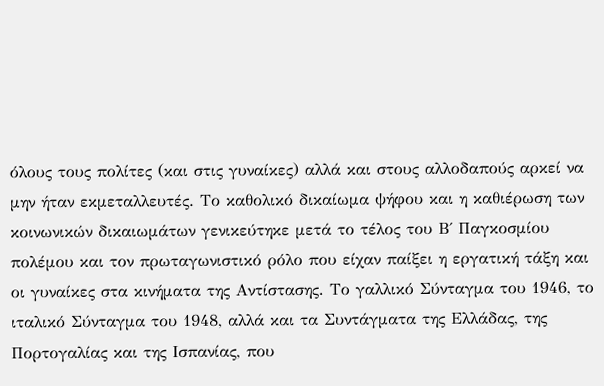όλους τους πολίτες (και στις γυναίκες) αλλά και στους αλλοδαπούς αρκεί να μην ήταν εκμεταλλευτές. Το καθολικό δικαίωμα ψήφου και η καθιέρωση των κοινωνικών δικαιωμάτων γενικεύτηκε μετά το τέλος του Β΄ Παγκοσμίου πολέμου και τον πρωταγωνιστικό ρόλο που είχαν παίξει η εργατική τάξη και οι γυναίκες στα κινήματα της Αντίστασης. Το γαλλικό Σύνταγμα του 1946, το ιταλικό Σύνταγμα του 1948, αλλά και τα Συντάγματα της Ελλάδας, της Πορτογαλίας και της Ισπανίας, που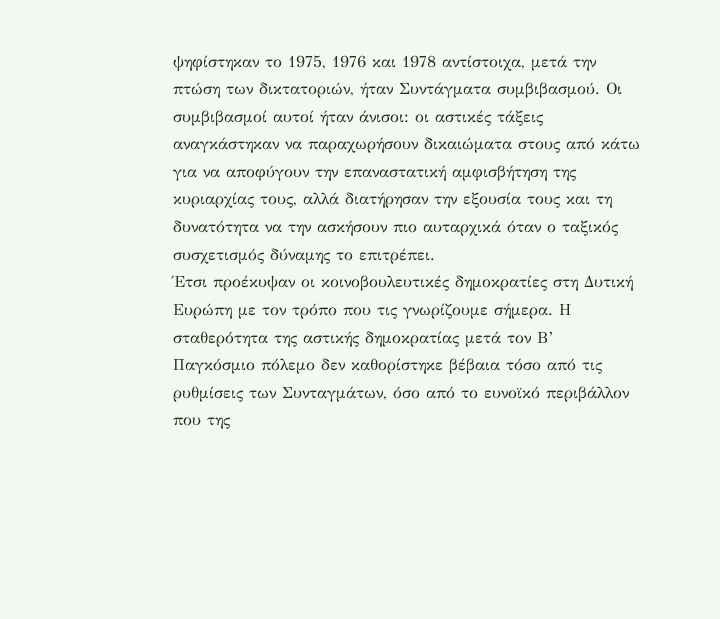ψηφίστηκαν το 1975, 1976 και 1978 αντίστοιχα, μετά την πτώση των δικτατοριών, ήταν Συντάγματα συμβιβασμού. Οι συμβιβασμοί αυτοί ήταν άνισοι: οι αστικές τάξεις αναγκάστηκαν να παραχωρήσουν δικαιώματα στους από κάτω για να αποφύγουν την επαναστατική αμφισβήτηση της κυριαρχίας τους, αλλά διατήρησαν την εξουσία τους και τη δυνατότητα να την ασκήσουν πιο αυταρχικά όταν ο ταξικός συσχετισμός δύναμης το επιτρέπει.
Έτσι προέκυψαν οι κοινοβουλευτικές δημοκρατίες στη Δυτική Ευρώπη με τον τρόπο που τις γνωρίζουμε σήμερα. Η σταθερότητα της αστικής δημοκρατίας μετά τον Β’ Παγκόσμιο πόλεμο δεν καθορίστηκε βέβαια τόσο από τις ρυθμίσεις των Συνταγμάτων, όσο από το ευνοϊκό περιβάλλον που της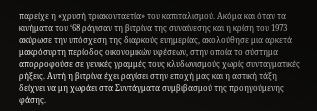παρείχε η «χρυσή τριακονταετία» του καπιταλισμού. Ακόμα και όταν τα κινήματα του ‘68 ράγισαν τη βιτρίνα της συναίνεσης και η κρίση του 1973 ακύρωσε την υπόσχεση της διαρκούς ευημερίας, ακολούθησε μια αρκετά μακρόσυρτη περίοδος οικονομικών υφέσεων, στην οποία το σύστημα απορροφούσε σε γενικές γραμμές τους κλυδωνισμούς χωρίς συνταγματικές ρήξεις. Αυτή η βιτρίνα έχει ραγίσει στην εποχή μας και η αστική τάξη δείχνει να μη χωράει στα Συντάγματα συμβιβασμού της προηγούμενης φάσης.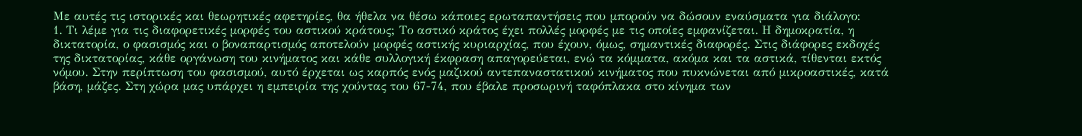Με αυτές τις ιστορικές και θεωρητικές αφετηρίες, θα ήθελα να θέσω κάποιες ερωταπαντήσεις που μπορούν να δώσουν εναύσματα για διάλογο:
1. Τι λέμε για τις διαφορετικές μορφές του αστικού κράτους; Το αστικό κράτος έχει πολλές μορφές με τις οποίες εμφανίζεται. Η δημοκρατία, η δικτατορία, ο φασισμός και ο βοναπαρτισμός αποτελούν μορφές αστικής κυριαρχίας, που έχουν, όμως, σημαντικές διαφορές. Στις διάφορες εκδοχές της δικτατορίας, κάθε οργάνωση του κινήματος και κάθε συλλογική έκφραση απαγορεύεται, ενώ τα κόμματα, ακόμα και τα αστικά, τίθενται εκτός νόμου. Στην περίπτωση του φασισμού, αυτό έρχεται ως καρπός ενός μαζικού αντεπαναστατικού κινήματος που πυκνώνεται από μικροαστικές, κατά βάση, μάζες. Στη χώρα μας υπάρχει η εμπειρία της χούντας του 67-74, που έβαλε προσωρινή ταφόπλακα στο κίνημα των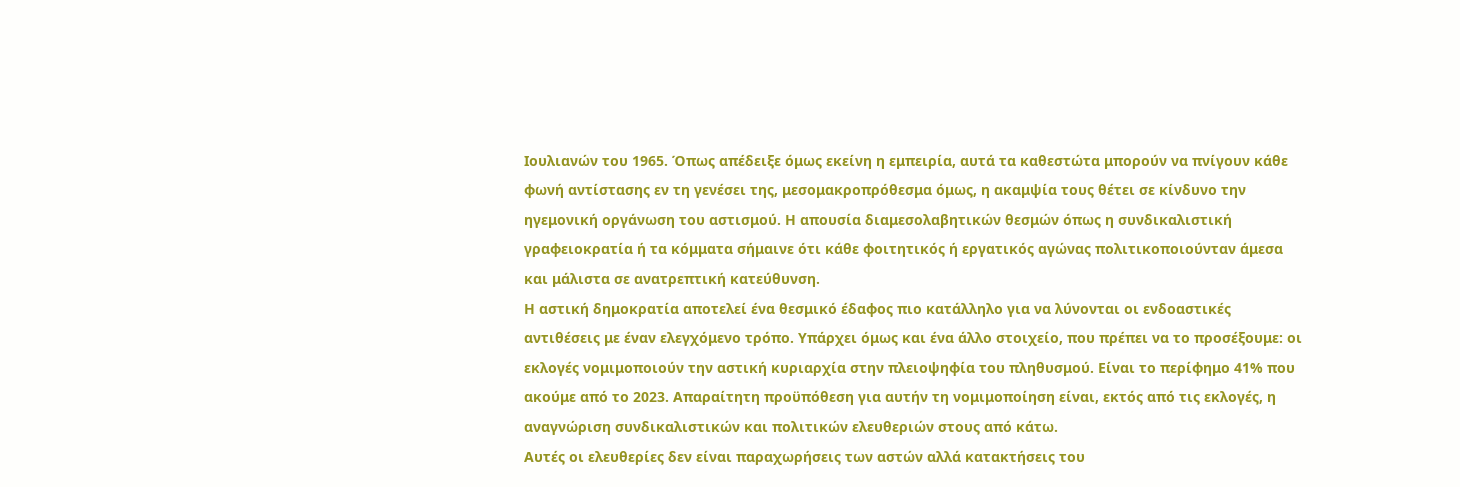Ιουλιανών του 1965. Όπως απέδειξε όμως εκείνη η εμπειρία, αυτά τα καθεστώτα μπορούν να πνίγουν κάθε φωνή αντίστασης εν τη γενέσει της, μεσομακροπρόθεσμα όμως, η ακαμψία τους θέτει σε κίνδυνο την ηγεμονική οργάνωση του αστισμού. Η απουσία διαμεσολαβητικών θεσμών όπως η συνδικαλιστική γραφειοκρατία ή τα κόμματα σήμαινε ότι κάθε φοιτητικός ή εργατικός αγώνας πολιτικοποιούνταν άμεσα και μάλιστα σε ανατρεπτική κατεύθυνση.
Η αστική δημοκρατία αποτελεί ένα θεσμικό έδαφος πιο κατάλληλο για να λύνονται οι ενδοαστικές αντιθέσεις με έναν ελεγχόμενο τρόπο. Υπάρχει όμως και ένα άλλο στοιχείο, που πρέπει να το προσέξουμε: οι εκλογές νομιμοποιούν την αστική κυριαρχία στην πλειοψηφία του πληθυσμού. Είναι το περίφημο 41% που ακούμε από το 2023. Απαραίτητη προϋπόθεση για αυτήν τη νομιμοποίηση είναι, εκτός από τις εκλογές, η αναγνώριση συνδικαλιστικών και πολιτικών ελευθεριών στους από κάτω.
Αυτές οι ελευθερίες δεν είναι παραχωρήσεις των αστών αλλά κατακτήσεις του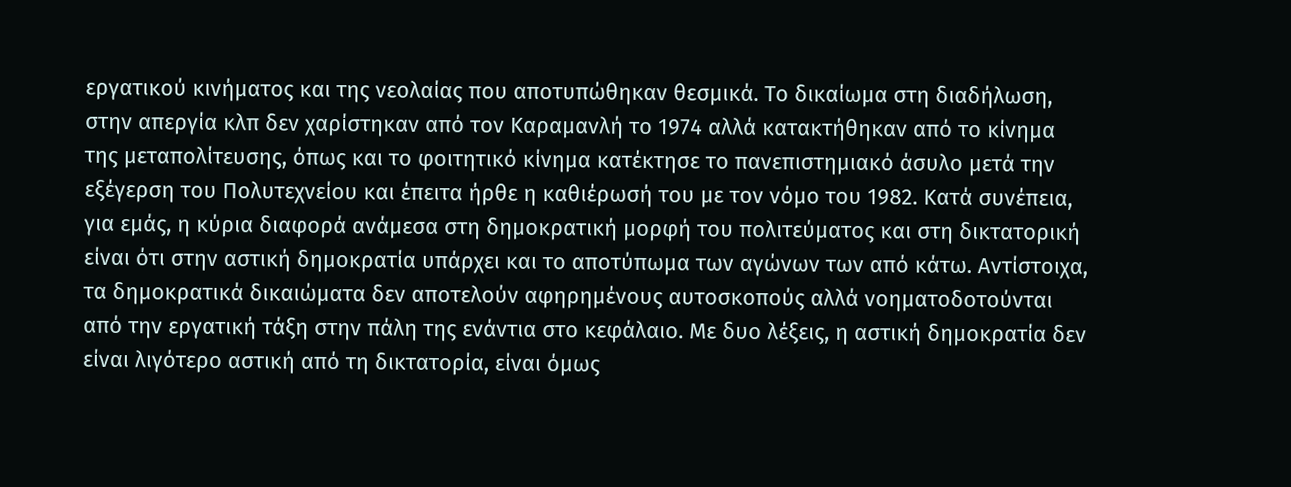εργατικού κινήματος και της νεολαίας που αποτυπώθηκαν θεσμικά. Το δικαίωμα στη διαδήλωση, στην απεργία κλπ δεν χαρίστηκαν από τον Καραμανλή το 1974 αλλά κατακτήθηκαν από το κίνημα της μεταπολίτευσης, όπως και το φοιτητικό κίνημα κατέκτησε το πανεπιστημιακό άσυλο μετά την εξέγερση του Πολυτεχνείου και έπειτα ήρθε η καθιέρωσή του με τον νόμο του 1982. Κατά συνέπεια, για εμάς, η κύρια διαφορά ανάμεσα στη δημοκρατική μορφή του πολιτεύματος και στη δικτατορική είναι ότι στην αστική δημοκρατία υπάρχει και το αποτύπωμα των αγώνων των από κάτω. Αντίστοιχα, τα δημοκρατικά δικαιώματα δεν αποτελούν αφηρημένους αυτοσκοπούς αλλά νοηματοδοτούνται από την εργατική τάξη στην πάλη της ενάντια στο κεφάλαιο. Με δυο λέξεις, η αστική δημοκρατία δεν είναι λιγότερο αστική από τη δικτατορία, είναι όμως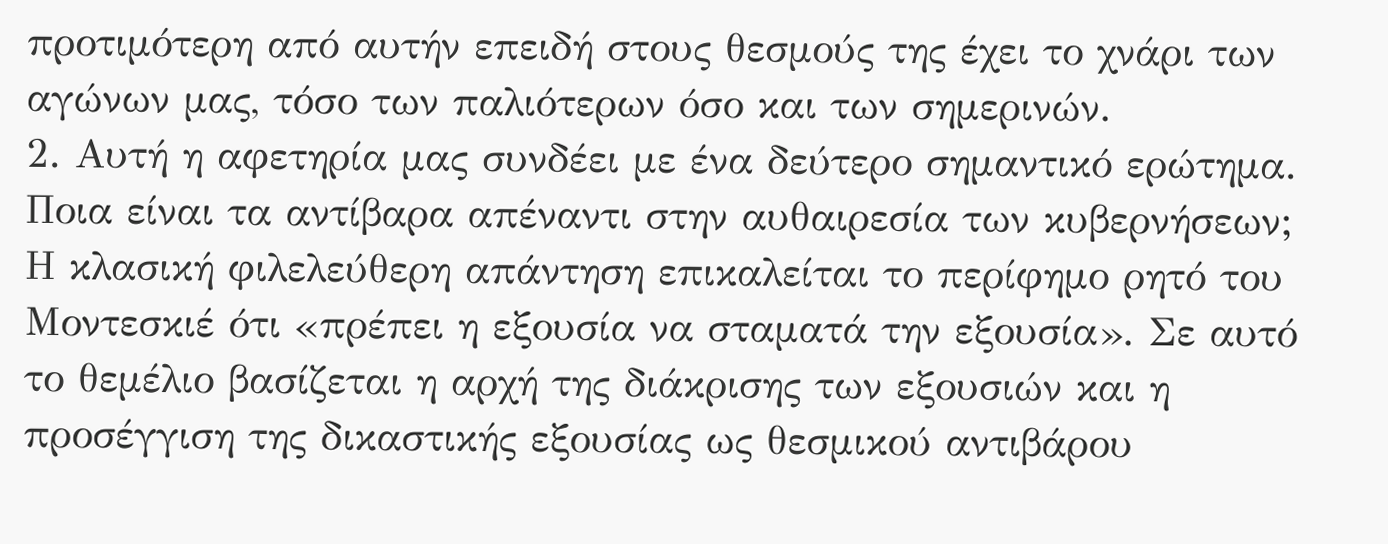προτιμότερη από αυτήν επειδή στους θεσμούς της έχει το χνάρι των αγώνων μας, τόσο των παλιότερων όσο και των σημερινών.
2. Αυτή η αφετηρία μας συνδέει με ένα δεύτερο σημαντικό ερώτημα. Ποια είναι τα αντίβαρα απέναντι στην αυθαιρεσία των κυβερνήσεων; Η κλασική φιλελεύθερη απάντηση επικαλείται το περίφημο ρητό του Μοντεσκιέ ότι «πρέπει η εξουσία να σταματά την εξουσία». Σε αυτό το θεμέλιο βασίζεται η αρχή της διάκρισης των εξουσιών και η προσέγγιση της δικαστικής εξουσίας ως θεσμικού αντιβάρου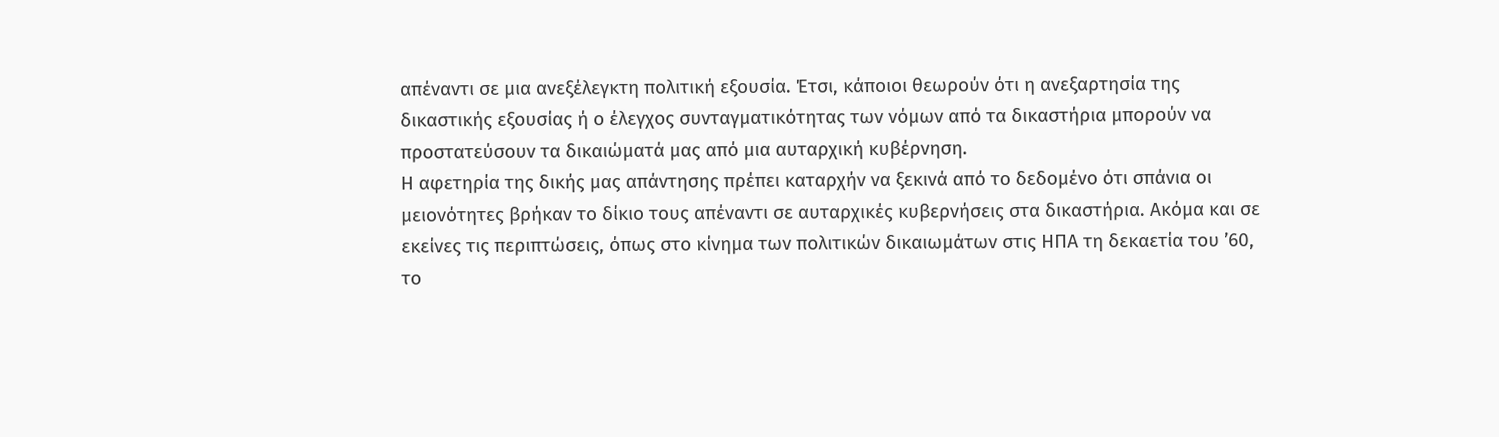απέναντι σε μια ανεξέλεγκτη πολιτική εξουσία. Έτσι, κάποιοι θεωρούν ότι η ανεξαρτησία της δικαστικής εξουσίας ή ο έλεγχος συνταγματικότητας των νόμων από τα δικαστήρια μπορούν να προστατεύσουν τα δικαιώματά μας από μια αυταρχική κυβέρνηση.
Η αφετηρία της δικής μας απάντησης πρέπει καταρχήν να ξεκινά από το δεδομένο ότι σπάνια οι μειονότητες βρήκαν το δίκιο τους απέναντι σε αυταρχικές κυβερνήσεις στα δικαστήρια. Ακόμα και σε εκείνες τις περιπτώσεις, όπως στο κίνημα των πολιτικών δικαιωμάτων στις ΗΠΑ τη δεκαετία του ’60, το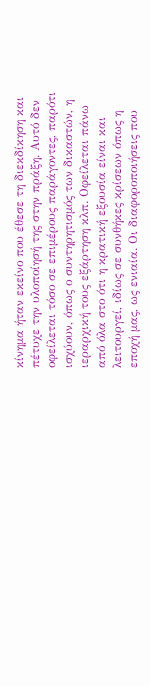κίνημα ήταν εκείνο που έθεσε τη διεκδίκηση και πέτυχε την υλοποίησή της στην πράξη. Αυτό δεν οφείλεται τόσο σε επιμέρους παράγοντες, παρότι ισχύουν, όπως ο συντηρητισμός των δικαστών, η ιεραρχική τους εξάρτηση κλπ. Οφείλεται πάνω από όλα στο ότι η κρατική εξουσία είναι και λειτουργεί, ιδίως σε συνθήκες κρίσεων όπως η εποχή μας, ως ενιαία. Οι διαφοροποιήσεις που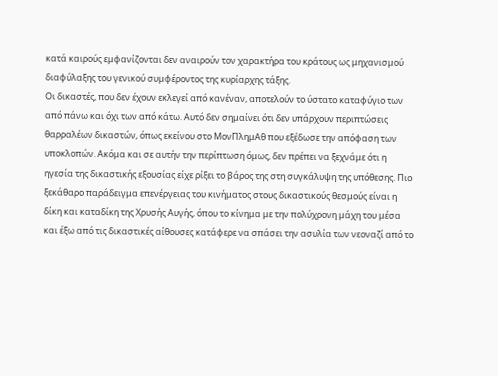κατά καιρούς εμφανίζονται δεν αναιρούν τον χαρακτήρα του κράτους ως μηχανισμού διαφύλαξης του γενικού συμφέροντος της κυρίαρχης τάξης.
Οι δικαστές, που δεν έχουν εκλεγεί από κανέναν, αποτελούν το ύστατο καταφύγιο των από πάνω και όχι των από κάτω. Αυτό δεν σημαίνει ότι δεν υπάρχουν περιπτώσεις θαρραλέων δικαστών, όπως εκείνου στο ΜονΠλημΑθ που εξέδωσε την απόφαση των υποκλοπών. Ακόμα και σε αυτήν την περίπτωση όμως, δεν πρέπει να ξεχνάμε ότι η ηγεσία της δικαστικής εξουσίας είχε ρίξει το βάρος της στη συγκάλυψη της υπόθεσης. Πιο ξεκάθαρο παράδειγμα επενέργειας του κινήματος στους δικαστικούς θεσμούς είναι η δίκη και καταδίκη της Χρυσής Αυγής, όπου το κίνημα με την πολύχρονη μάχη του μέσα και έξω από τις δικαστικές αίθουσες κατάφερε να σπάσει την ασυλία των νεοναζί από το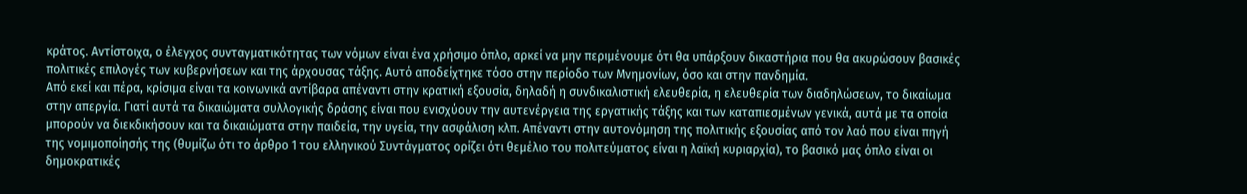κράτος. Αντίστοιχα, ο έλεγχος συνταγματικότητας των νόμων είναι ένα χρήσιμο όπλο, αρκεί να μην περιμένουμε ότι θα υπάρξουν δικαστήρια που θα ακυρώσουν βασικές πολιτικές επιλογές των κυβερνήσεων και της άρχουσας τάξης. Αυτό αποδείχτηκε τόσο στην περίοδο των Μνημονίων, όσο και στην πανδημία.
Από εκεί και πέρα, κρίσιμα είναι τα κοινωνικά αντίβαρα απέναντι στην κρατική εξουσία, δηλαδή η συνδικαλιστική ελευθερία, η ελευθερία των διαδηλώσεων, το δικαίωμα στην απεργία. Γιατί αυτά τα δικαιώματα συλλογικής δράσης είναι που ενισχύουν την αυτενέργεια της εργατικής τάξης και των καταπιεσμένων γενικά, αυτά με τα οποία μπορούν να διεκδικήσουν και τα δικαιώματα στην παιδεία, την υγεία, την ασφάλιση κλπ. Απέναντι στην αυτονόμηση της πολιτικής εξουσίας από τον λαό που είναι πηγή της νομιμοποίησής της (θυμίζω ότι το άρθρο 1 του ελληνικού Συντάγματος ορίζει ότι θεμέλιο του πολιτεύματος είναι η λαϊκή κυριαρχία), το βασικό μας όπλο είναι οι δημοκρατικές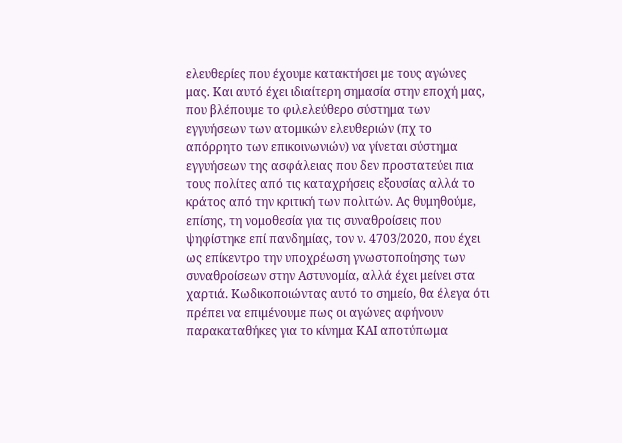ελευθερίες που έχουμε κατακτήσει με τους αγώνες μας. Και αυτό έχει ιδιαίτερη σημασία στην εποχή μας, που βλέπουμε το φιλελεύθερο σύστημα των εγγυήσεων των ατομικών ελευθεριών (πχ το απόρρητο των επικοινωνιών) να γίνεται σύστημα εγγυήσεων της ασφάλειας που δεν προστατεύει πια τους πολίτες από τις καταχρήσεις εξουσίας αλλά το κράτος από την κριτική των πολιτών. Ας θυμηθούμε, επίσης, τη νομοθεσία για τις συναθροίσεις που ψηφίστηκε επί πανδημίας, τον ν. 4703/2020, που έχει ως επίκεντρο την υποχρέωση γνωστοποίησης των συναθροίσεων στην Αστυνομία, αλλά έχει μείνει στα χαρτιά. Κωδικοποιώντας αυτό το σημείο, θα έλεγα ότι πρέπει να επιμένουμε πως οι αγώνες αφήνουν παρακαταθήκες για το κίνημα ΚΑΙ αποτύπωμα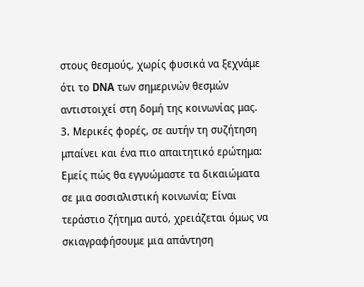στους θεσμούς, χωρίς φυσικά να ξεχνάμε ότι το DNA των σημερινών θεσμών αντιστοιχεί στη δομή της κοινωνίας μας.
3. Μερικές φορές, σε αυτήν τη συζήτηση μπαίνει και ένα πιο απαιτητικό ερώτημα: Εμείς πώς θα εγγυώμαστε τα δικαιώματα σε μια σοσιαλιστική κοινωνία; Είναι τεράστιο ζήτημα αυτό, χρειάζεται όμως να σκιαγραφήσουμε μια απάντηση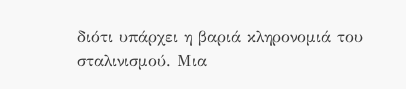διότι υπάρχει η βαριά κληρονομιά του σταλινισμού. Μια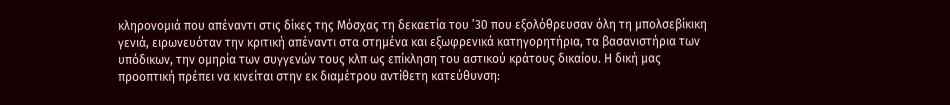κληρονομιά που απέναντι στις δίκες της Μόσχας τη δεκαετία του ’30 που εξολόθρευσαν όλη τη μπολσεβίκικη γενιά, ειρωνευόταν την κριτική απέναντι στα στημένα και εξωφρενικά κατηγορητήρια, τα βασανιστήρια των υπόδικων, την ομηρία των συγγενών τους κλπ ως επίκληση του αστικού κράτους δικαίου. Η δική μας προοπτική πρέπει να κινείται στην εκ διαμέτρου αντίθετη κατεύθυνση: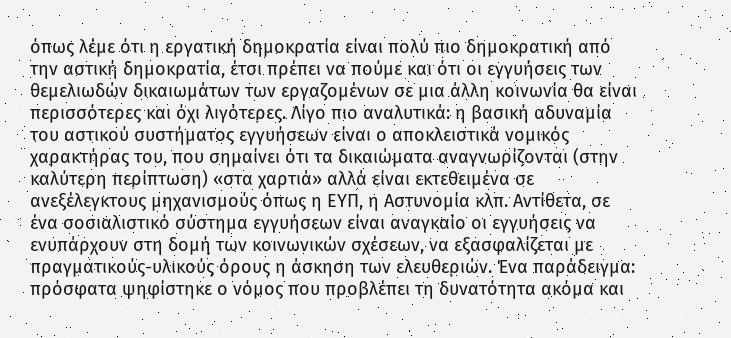όπως λέμε ότι η εργατική δημοκρατία είναι πολύ πιο δημοκρατική από την αστική δημοκρατία, έτσι πρέπει να πούμε και ότι οι εγγυήσεις των θεμελιωδών δικαιωμάτων των εργαζομένων σε μια άλλη κοινωνία θα είναι περισσότερες και όχι λιγότερες. Λίγο πιο αναλυτικά: η βασική αδυναμία του αστικού συστήματος εγγυήσεων είναι ο αποκλειστικά νομικός χαρακτήρας του, που σημαίνει ότι τα δικαιώματα αναγνωρίζονται (στην καλύτερη περίπτωση) «στα χαρτιά» αλλά είναι εκτεθειμένα σε ανεξέλεγκτους μηχανισμούς όπως η ΕΥΠ, η Αστυνομία κλπ. Αντίθετα, σε ένα σοσιαλιστικό σύστημα εγγυήσεων είναι αναγκαίο οι εγγυήσεις να ενυπάρχουν στη δομή των κοινωνικών σχέσεων, να εξασφαλίζεται με πραγματικούς-υλικούς όρους η άσκηση των ελευθεριών. Ένα παράδειγμα: πρόσφατα ψηφίστηκε ο νόμος που προβλέπει τη δυνατότητα ακόμα και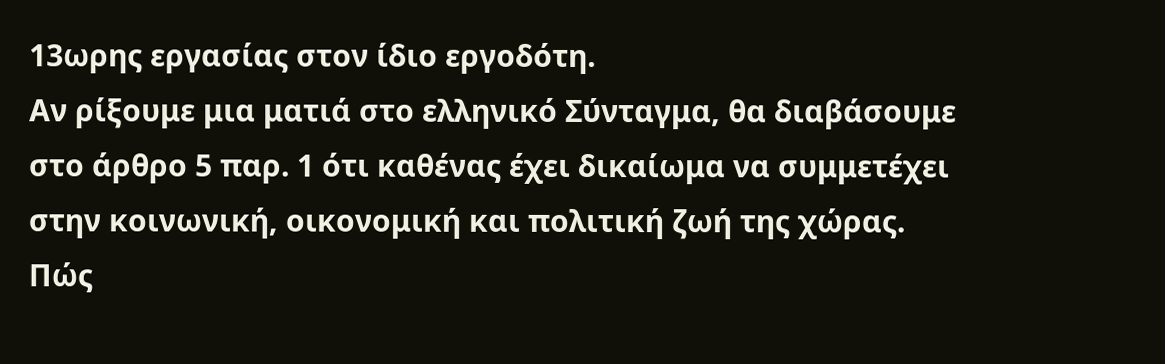13ωρης εργασίας στον ίδιο εργοδότη.
Αν ρίξουμε μια ματιά στο ελληνικό Σύνταγμα, θα διαβάσουμε στο άρθρο 5 παρ. 1 ότι καθένας έχει δικαίωμα να συμμετέχει στην κοινωνική, οικονομική και πολιτική ζωή της χώρας. Πώς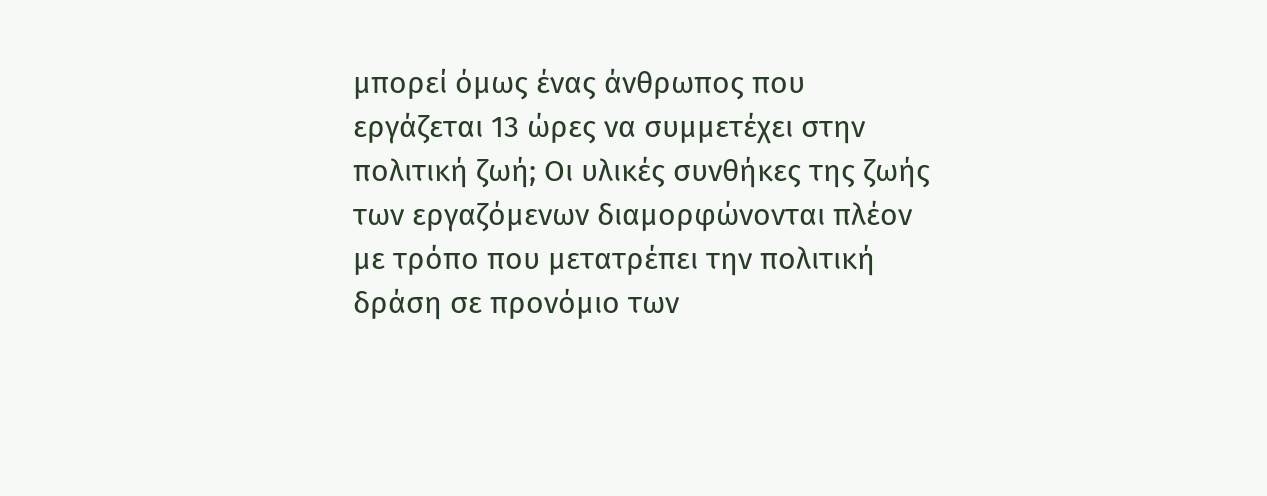μπορεί όμως ένας άνθρωπος που εργάζεται 13 ώρες να συμμετέχει στην πολιτική ζωή; Οι υλικές συνθήκες της ζωής των εργαζόμενων διαμορφώνονται πλέον με τρόπο που μετατρέπει την πολιτική δράση σε προνόμιο των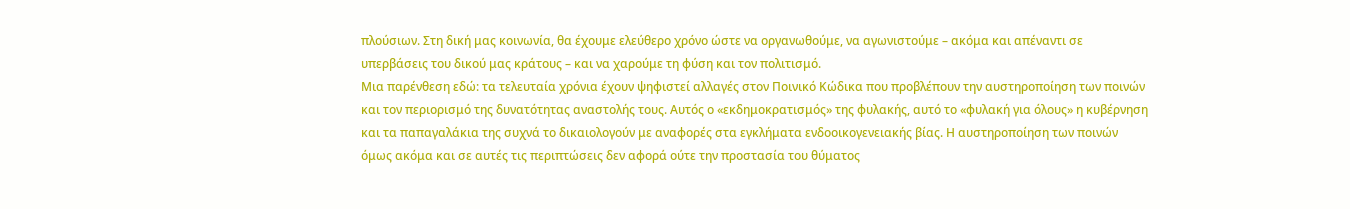πλούσιων. Στη δική μας κοινωνία, θα έχουμε ελεύθερο χρόνο ώστε να οργανωθούμε, να αγωνιστούμε – ακόμα και απέναντι σε υπερβάσεις του δικού μας κράτους – και να χαρούμε τη φύση και τον πολιτισμό.
Μια παρένθεση εδώ: τα τελευταία χρόνια έχουν ψηφιστεί αλλαγές στον Ποινικό Κώδικα που προβλέπουν την αυστηροποίηση των ποινών και τον περιορισμό της δυνατότητας αναστολής τους. Αυτός ο «εκδημοκρατισμός» της φυλακής, αυτό το «φυλακή για όλους» η κυβέρνηση και τα παπαγαλάκια της συχνά το δικαιολογούν με αναφορές στα εγκλήματα ενδοοικογενειακής βίας. Η αυστηροποίηση των ποινών όμως ακόμα και σε αυτές τις περιπτώσεις δεν αφορά ούτε την προστασία του θύματος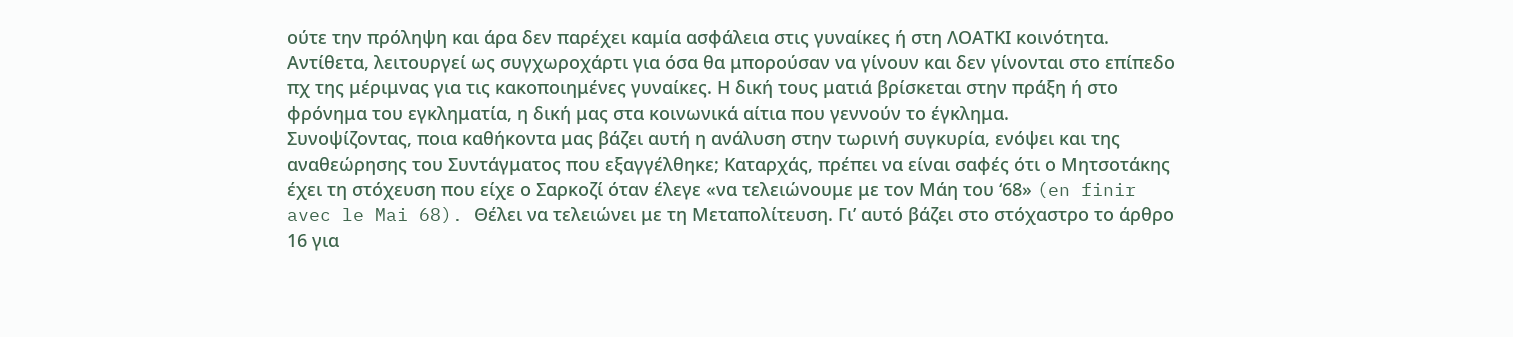ούτε την πρόληψη και άρα δεν παρέχει καμία ασφάλεια στις γυναίκες ή στη ΛΟΑΤΚΙ κοινότητα. Αντίθετα, λειτουργεί ως συγχωροχάρτι για όσα θα μπορούσαν να γίνουν και δεν γίνονται στο επίπεδο πχ της μέριμνας για τις κακοποιημένες γυναίκες. Η δική τους ματιά βρίσκεται στην πράξη ή στο φρόνημα του εγκληματία, η δική μας στα κοινωνικά αίτια που γεννούν το έγκλημα.
Συνοψίζοντας, ποια καθήκοντα μας βάζει αυτή η ανάλυση στην τωρινή συγκυρία, ενόψει και της αναθεώρησης του Συντάγματος που εξαγγέλθηκε; Καταρχάς, πρέπει να είναι σαφές ότι ο Μητσοτάκης έχει τη στόχευση που είχε ο Σαρκοζί όταν έλεγε «να τελειώνουμε με τον Μάη του ‘68» (en finir avec le Mai 68). Θέλει να τελειώνει με τη Μεταπολίτευση. Γι’ αυτό βάζει στο στόχαστρο το άρθρο 16 για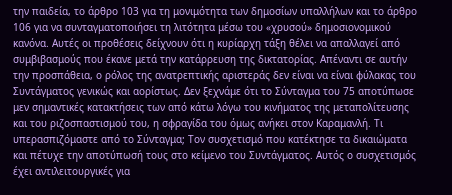την παιδεία, το άρθρο 103 για τη μονιμότητα των δημοσίων υπαλλήλων και το άρθρο 106 για να συνταγματοποιήσει τη λιτότητα μέσω του «χρυσού» δημοσιονομικού κανόνα. Αυτές οι προθέσεις δείχνουν ότι η κυρίαρχη τάξη θέλει να απαλλαγεί από συμβιβασμούς που έκανε μετά την κατάρρευση της δικτατορίας. Απέναντι σε αυτήν την προσπάθεια, ο ρόλος της ανατρεπτικής αριστεράς δεν είναι να είναι φύλακας του Συντάγματος γενικώς και αορίστως. Δεν ξεχνάμε ότι το Σύνταγμα του 75 αποτύπωσε μεν σημαντικές κατακτήσεις των από κάτω λόγω του κινήματος της μεταπολίτευσης και του ριζοσπαστισμού του, η σφραγίδα του όμως ανήκει στον Καραμανλή. Τι υπερασπιζόμαστε από το Σύνταγμα; Τον συσχετισμό που κατέκτησε τα δικαιώματα και πέτυχε την αποτύπωσή τους στο κείμενο του Συντάγματος. Αυτός ο συσχετισμός έχει αντιλειτουργικές για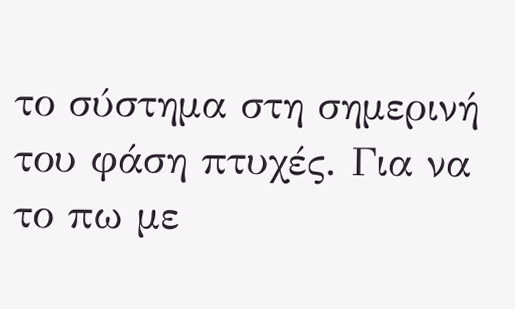το σύστημα στη σημερινή του φάση πτυχές. Για να το πω με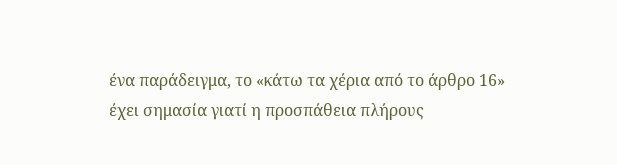ένα παράδειγμα, το «κάτω τα χέρια από το άρθρο 16» έχει σημασία γιατί η προσπάθεια πλήρους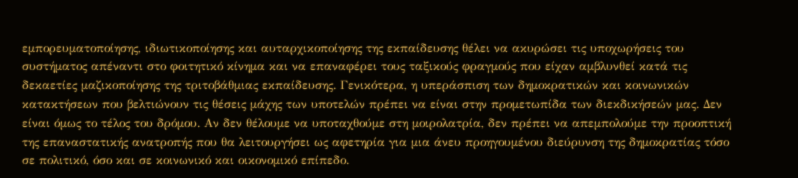εμπορευματοποίησης, ιδιωτικοποίησης και αυταρχικοποίησης της εκπαίδευσης θέλει να ακυρώσει τις υποχωρήσεις του συστήματος απέναντι στο φοιτητικό κίνημα και να επαναφέρει τους ταξικούς φραγμούς που είχαν αμβλυνθεί κατά τις δεκαετίες μαζικοποίησης της τριτοβάθμιας εκπαίδευσης. Γενικότερα, η υπεράσπιση των δημοκρατικών και κοινωνικών κατακτήσεων που βελτιώνουν τις θέσεις μάχης των υποτελών πρέπει να είναι στην προμετωπίδα των διεκδικήσεών μας. Δεν είναι όμως το τέλος του δρόμου. Αν δεν θέλουμε να υποταχθούμε στη μοιρολατρία, δεν πρέπει να απεμπολούμε την προοπτική της επαναστατικής ανατροπής που θα λειτουργήσει ως αφετηρία για μια άνευ προηγουμένου διεύρυνση της δημοκρατίας τόσο σε πολιτικό, όσο και σε κοινωνικό και οικονομικό επίπεδο.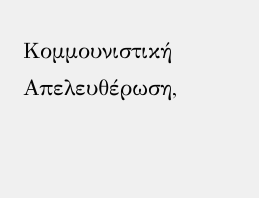Κομμουνιστική Απελευθέρωση,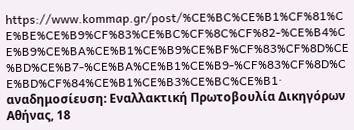https://www.kommap.gr/post/%CE%BC%CE%B1%CF%81%CE%BE%CE%B9%CF%83%CE%BC%CF%8C%CF%82-%CE%B4%CE%B9%CE%BA%CE%B1%CE%B9%CE%BF%CF%83%CF%8D%CE%BD%CE%B7-%CE%BA%CE%B1%CE%B9-%CF%83%CF%8D%CE%BD%CF%84%CE%B1%CE%B3%CE%BC%CE%B1· αναδημοσίευση: Εναλλακτική Πρωτοβουλία Δικηγόρων Αθήνας, 18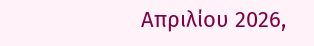Απριλίου 2026,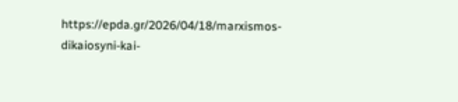https://epda.gr/2026/04/18/marxismos-dikaiosyni-kai-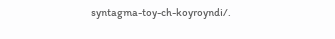syntagma-toy-ch-koyroyndi/.